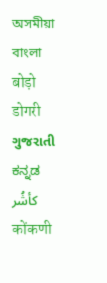অসমীয়া   বাংলা   बोड़ो   डोगरी   ગુજરાતી   ಕನ್ನಡ   كأشُر   कोंकणी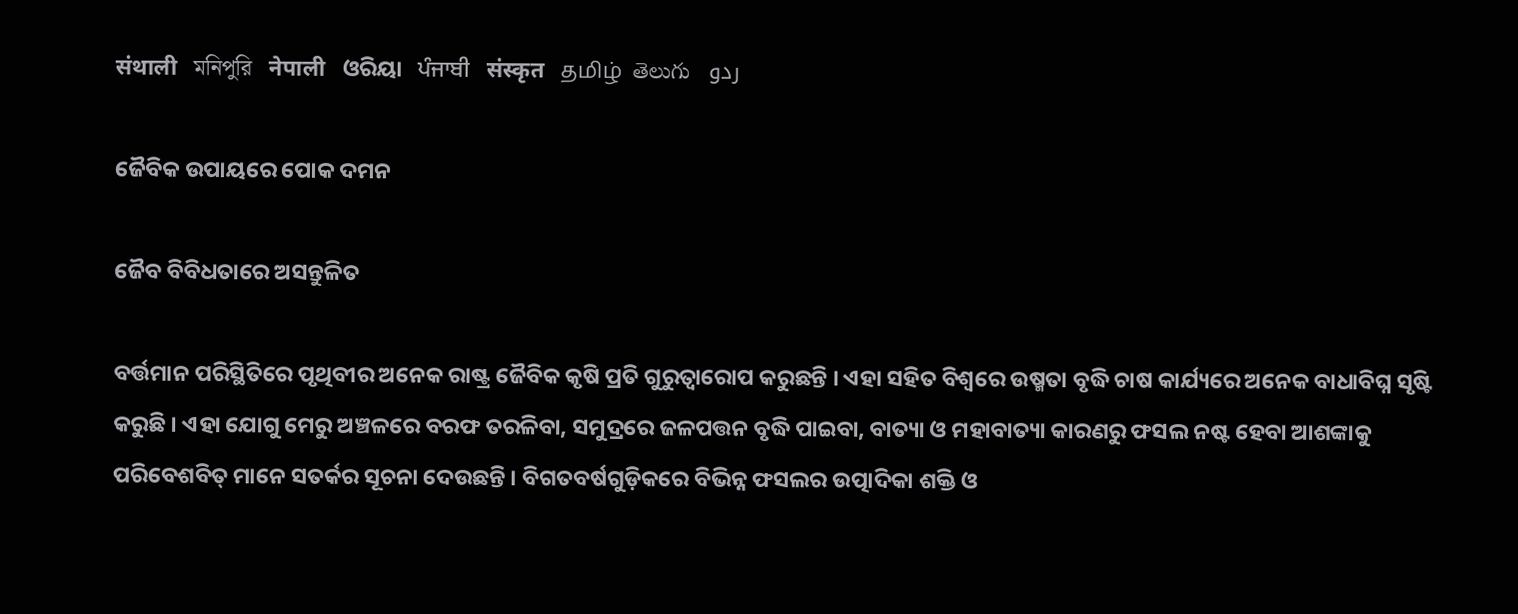संथाली   মনিপুরি   नेपाली   ଓରିୟା   ਪੰਜਾਬੀ   संस्कृत   தமிழ்  తెలుగు   ردو

ଜୈବିକ ଉପାୟରେ ପୋକ ଦମନ

ଜୈବ ବିବିଧତାରେ ଅସନ୍ତୁଳିତ

ବର୍ତ୍ତମାନ ପରିସ୍ଥିତିରେ ପୃଥିବୀର ଅନେକ ରାଷ୍ଟ୍ର ଜୈବିକ କୃଷି ପ୍ରତି ଗୁରୁତ୍ଵାରୋପ କରୁଛନ୍ତି । ଏହା ସହିତ ବିଶ୍ଵରେ ଉଷ୍ମତା ବୃଦ୍ଧି ଚାଷ କାର୍ଯ୍ୟରେ ଅନେକ ବାଧାବିଘ୍ନ ସୃଷ୍ଟି କରୁଛି । ଏହା ଯୋଗୁ ମେରୁ ଅଞ୍ଚଳରେ ବରଫ ତରଳିବା, ସମୁଦ୍ରରେ ଜଳପତ୍ତନ ବୃଦ୍ଧି ପାଇବା, ବାତ୍ୟା ଓ ମହାବାତ୍ୟା କାରଣରୁ ଫସଲ ନଷ୍ଟ ହେବା ଆଶଙ୍କାକୁ ପରିବେଶବିତ୍ ମାନେ ସତର୍କର ସୂଚନା ଦେଉଛନ୍ତି । ବିଗତବର୍ଷଗୁଡ଼ିକରେ ବିଭିନ୍ନ ଫସଲର ଉତ୍ପାଦିକା ଶକ୍ତି ଓ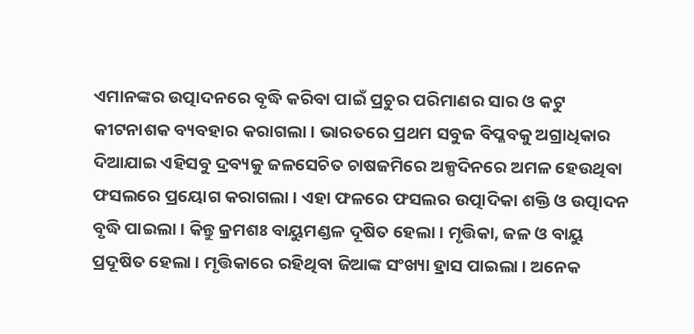ଏମାନଙ୍କର ଉତ୍ପାଦନରେ ବୃଦ୍ଧି କରିବା ପାଇଁ ପ୍ରଚୁର ପରିମାଣର ସାର ଓ କଟୁ କୀଟନାଶକ ବ୍ୟବହାର କରାଗଲା । ଭାରତରେ ପ୍ରଥମ ସବୁଜ ବିପ୍ଳବକୁ ଅଗ୍ରାଧିକାର ଦିଆଯାଇ ଏହିସବୁ ଦ୍ରବ୍ୟକୁ ଜଳସେଚିତ ଚାଷଜମିରେ ଅଳ୍ପଦିନରେ ଅମଳ ହେଉଥିବା ଫସଲରେ ପ୍ରୟୋଗ କରାଗଲା । ଏହା ଫଳରେ ଫସଲର ଉତ୍ପାଦିକା ଶକ୍ତି ଓ ଉତ୍ପାଦନ ବୃଦ୍ଧି ପାଇଲା । କିନ୍ତୁ କ୍ରମଶଃ ବାୟୁମଣ୍ଡଳ ଦୂଷିତ ହେଲା । ମୃତ୍ତିକା, ଜଳ ଓ ବାୟୁ ପ୍ରଦୂଷିତ ହେଲା । ମୃତ୍ତିକାରେ ରହିଥିବା ଜିଆଙ୍କ ସଂଖ୍ୟା ହ୍ରାସ ପାଇଲା । ଅନେକ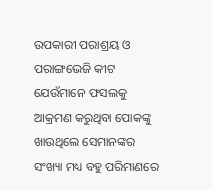ଉପକାରୀ ପରାଶ୍ରୟ ଓ ପରାଙ୍ଗଭେଜି କୀଟ ଯେଉଁମାନେ ଫସଲକୁ ଆକ୍ରମଣ କରୁଥିବା ପୋକଙ୍କୁ ଖାଉଥିଲେ ସେମାନଙ୍କର ସଂଖ୍ୟା ମଧ୍ୟ ବହୁ ପରିମାଣରେ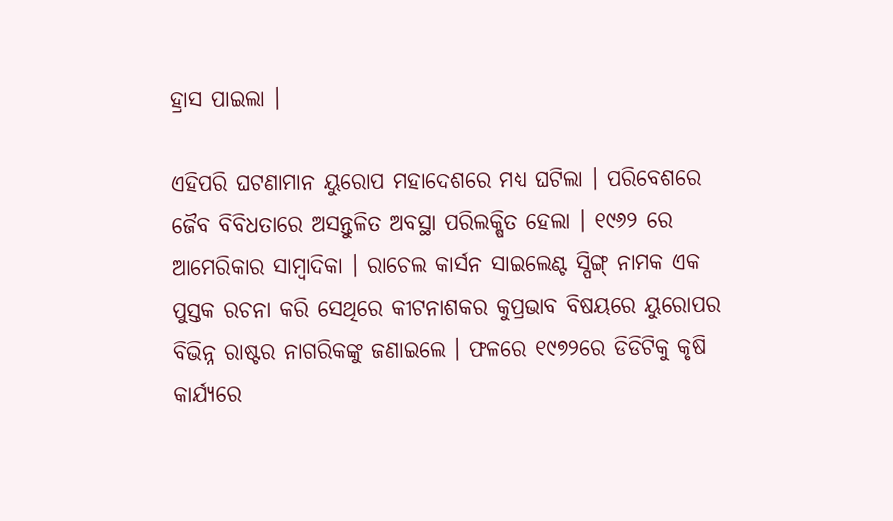ହ୍ରାସ ପାଇଲା ।

ଏହିପରି ଘଟଣାମାନ ୟୁରୋପ ମହାଦେଶରେ ମଧ୍ୟ ଘଟିଲା । ପରିବେଶରେ ଜୈବ ବିବିଧତାରେ ଅସନ୍ତୁଳିତ ଅବସ୍ଥା ପରିଲକ୍ଷିତ ହେଲା । ୧୯୬୨ ରେ ଆମେରିକାର ସାମ୍ବାଦିକା । ରାଚେଲ କାର୍ସନ ସାଇଲେଣ୍ଟ ସ୍ପିଙ୍ଗ୍ ନାମକ ଏକ ପୁସ୍ତକ ରଚନା କରି ସେଥିରେ କୀଟନାଶକର କୁପ୍ରଭାବ ବିଷୟରେ ୟୁରୋପର ବିଭିନ୍ନ ରାଷ୍ଟର ନାଗରିକଙ୍କୁ ଜଣାଇଲେ । ଫଳରେ ୧୯୭୨ରେ ଡିଡିଟିକୁ କୃଷି କାର୍ଯ୍ୟରେ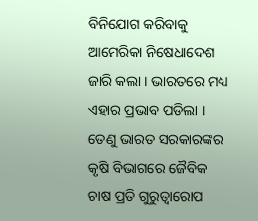ବିନିଯୋଗ କରିବାକୁ ଆମେରିକା ନିଷେଧାଦେଶ ଜାରି କଲା । ଭାରତରେ ମଧ୍ୟ ଏହାର ପ୍ରଭାବ ପଡିଲା । ତେଣୁ ଭାରତ ସରକାରଙ୍କର କୃଷି ବିଭାଗରେ ଜୈବିକ ଚାଷ ପ୍ରତି ଗୁରୁତ୍ଵାରୋପ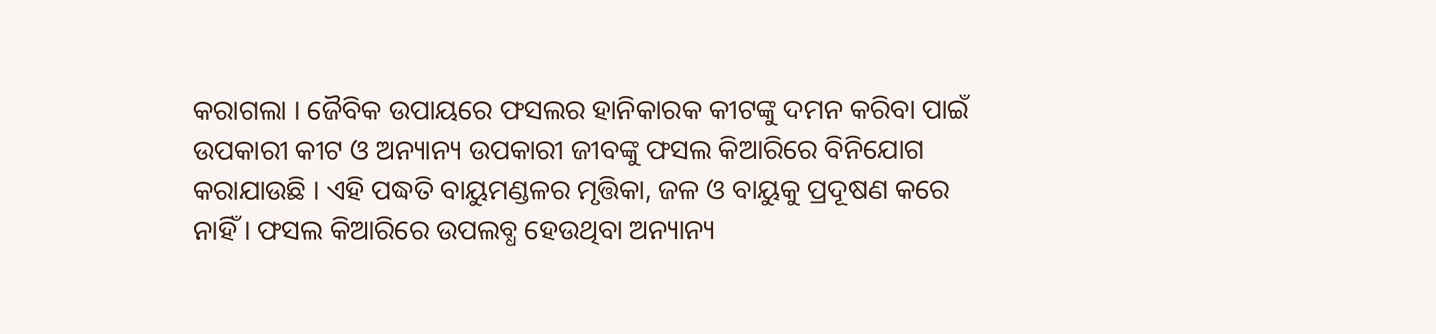କରାଗଲା । ଜୈବିକ ଉପାୟରେ ଫସଲର ହାନିକାରକ କୀଟଙ୍କୁ ଦମନ କରିବା ପାଇଁ ଉପକାରୀ କୀଟ ଓ ଅନ୍ୟାନ୍ୟ ଉପକାରୀ ଜୀବଙ୍କୁ ଫସଲ କିଆରିରେ ବିନିଯୋଗ କରାଯାଉଛି । ଏହି ପଦ୍ଧତି ବାୟୁମଣ୍ଡଳର ମୃତ୍ତିକା, ଜଳ ଓ ବାୟୁକୁ ପ୍ରଦୂଷଣ କରେ ନାହିଁ । ଫସଲ କିଆରିରେ ଉପଲବ୍ଧ ହେଉଥିବା ଅନ୍ୟାନ୍ୟ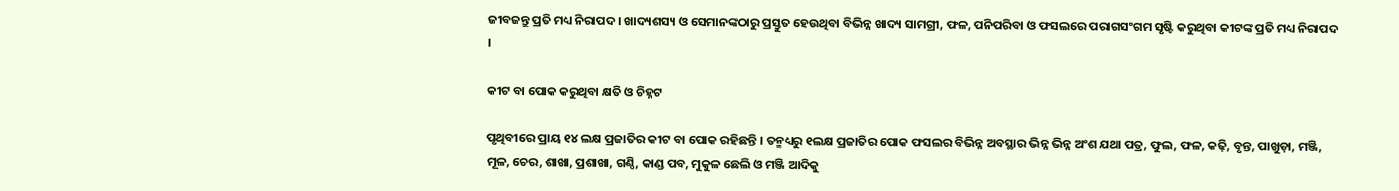ଜୀବଜନ୍ତୁ ପ୍ରତି ମଧ୍ୟ ନିରାପଦ । ଖାଦ୍ୟଶସ୍ୟ ଓ ସେମାନଙ୍କଠାରୁ ପ୍ରସ୍ତୁତ ହେଉଥିବା ବିଭିନ୍ନ ଖାଦ୍ୟ ସାମଗ୍ରୀ, ଫଳ, ପନିପରିବା ଓ ଫସଲରେ ପରାଗସଂଗମ ସୃଷ୍ଟି କରୁଥିବା କୀଟଙ୍କ ପ୍ରତି ମଧ୍ୟ ନିରାପଦ ।

କୀଟ ବା ପୋକ କରୁଥିବା କ୍ଷତି ଓ ଚିହ୍ନଟ

ପୃଥିବୀରେ ପ୍ରାୟ ୧୪ ଲକ୍ଷ ପ୍ରଜାତିର କୀଟ ବା ପୋକ ରହିଛନ୍ତି । ତନ୍ମଧ୍ୟରୁ ୧ଲକ୍ଷ ପ୍ରଜାତିର ପୋକ ଫସଲର ବିଭିନ୍ନ ଅବସ୍ଥାର ଭିନ୍ନ ଭିନ୍ନ ଅଂଶ ଯଥା ପତ୍ର, ଫୁଲ, ଫଳ, କଢ଼ି, ବୃନ୍ତ, ପାଖୁଡ଼ା, ମଞ୍ଜି, ମୂଳ, ଚେର, ଶାଖା, ପ୍ରଶାଖା, ଗଣ୍ଠି, କାଣ୍ଡ ପବ, ମୁକୁଳ ଛେଲି ଓ ମଞ୍ଜି ଆଦିକୁ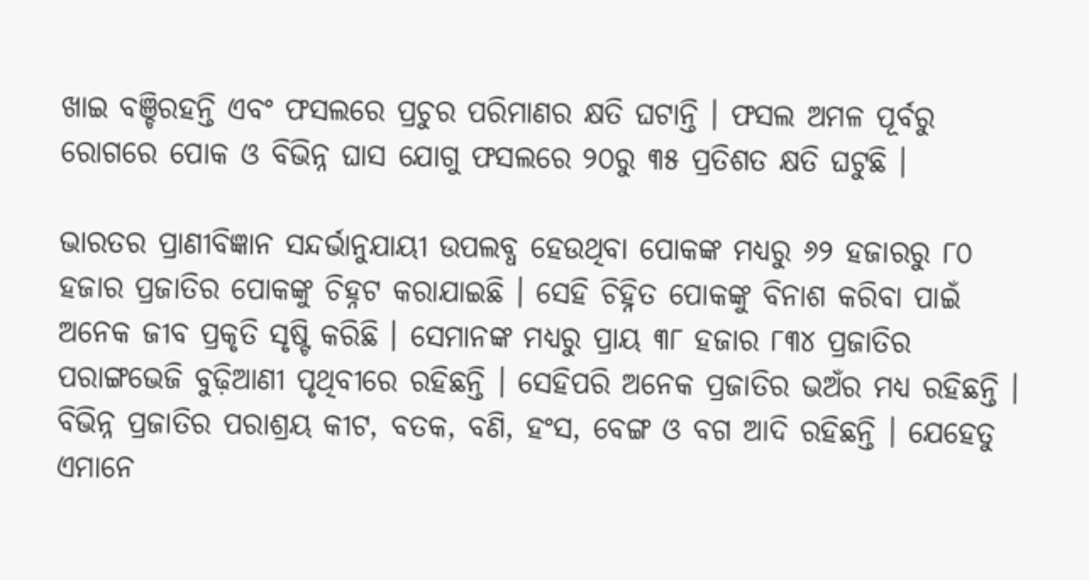ଖାଇ ବଞ୍ଚିରହନ୍ତି ଏବଂ ଫସଲରେ ପ୍ରଚୁର ପରିମାଣର କ୍ଷତି ଘଟାନ୍ତି । ଫସଲ ଅମଳ ପୂର୍ବରୁ ରୋଗରେ ପୋକ ଓ ବିଭିନ୍ନ ଘାସ ଯୋଗୁ ଫସଲରେ ୨୦ରୁ ୩୫ ପ୍ରତିଶତ କ୍ଷତି ଘଟୁଛି ।

ଭାରତର ପ୍ରାଣୀବିଜ୍ଞାନ ସନ୍ଦର୍ଭାନୁଯାୟୀ ଉପଲବ୍ଧ ହେଉଥିବା ପୋକଙ୍କ ମଧ୍ୟରୁ ୬୨ ହଜାରରୁ ୮୦ ହଜାର ପ୍ରଜାତିର ପୋକଙ୍କୁ ଚିହ୍ନଟ କରାଯାଇଛି । ସେହି ଚିହ୍ନିତ ପୋକଙ୍କୁ ବିନାଶ କରିବା ପାଇଁ ଅନେକ ଜୀବ ପ୍ରକୃତି ସୃଷ୍ଟି କରିଛି । ସେମାନଙ୍କ ମଧ୍ୟରୁ ପ୍ରାୟ ୩୮ ହଜାର ୮୩୪ ପ୍ରଜାତିର ପରାଙ୍ଗଭେଜି ବୁଢ଼ିଆଣୀ ପୃଥିବୀରେ ରହିଛନ୍ତି । ସେହିପରି ଅନେକ ପ୍ରଜାତିର ଭଅଁର ମଧ୍ୟ ରହିଛନ୍ତି । ବିଭିନ୍ନ ପ୍ରଜାତିର ପରାଶ୍ରୟ କୀଟ, ବତକ, ବଣି, ହଂସ, ବେଙ୍ଗ ଓ ବଗ ଆଦି ରହିଛନ୍ତି । ଯେହେତୁ ଏମାନେ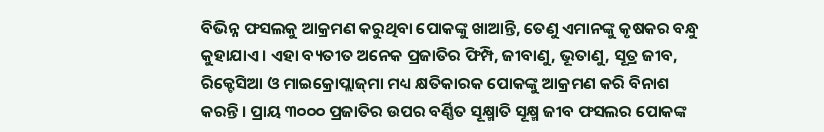ବିଭିନ୍ନ ଫସଲକୁ ଆକ୍ରମଣ କରୁଥିବା ପୋକଙ୍କୁ ଖାଆନ୍ତି, ତେଣୁ ଏମାନଙ୍କୁ କୃଷକର ବନ୍ଧୁ କୁହାଯାଏ । ଏହା ବ୍ୟତୀତ ଅନେକ ପ୍ରଜାତିର ଫିମ୍ପି, ଜୀବାଣୁ, ଭୂତାଣୁ, ସୂତ୍ର ଜୀବ, ରିକ୍ଟେସିଆ ଓ ମାଇକ୍ରୋପ୍ଲାଜ୍‌ମା ମଧ୍ୟ କ୍ଷତିକାରକ ପୋକଙ୍କୁ ଆକ୍ରମଣ କରି ବିନାଶ କରନ୍ତି । ପ୍ରାୟ ୩୦୦୦ ପ୍ରଜାତିର ଉପର ବର୍ଣ୍ଣିତ ସୂକ୍ଷ୍ମାତି ସୂକ୍ଷ୍ମ ଜୀବ ଫସଲର ପୋକଙ୍କ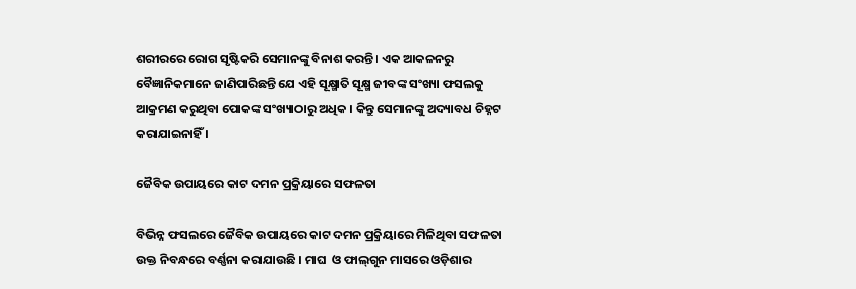ଶରୀରରେ ରୋଗ ସୃଷ୍ଟିକରି ସେମାନଙ୍କୁ ବିନାଶ କରନ୍ତି । ଏକ ଆକଳନରୁ ବୈଜ୍ଞାନିକମାନେ ଜାଣିପାରିଛନ୍ତି ଯେ ଏହି ସୂକ୍ଷ୍ମାତି ସୂକ୍ଷ୍ମ ଜୀବଙ୍କ ସଂଖ୍ୟା ଫସଲକୁ ଆକ୍ରମଣ କରୁଥିବା ପୋକଙ୍କ ସଂଖ୍ୟାଠାରୁ ଅଧିକ । କିନ୍ତୁ ସେମାନଙ୍କୁ ଅଦ୍ୟାବଧ ଚିହ୍ନଟ କରାଯାଇନାହିଁ ।

ଜୈବିକ ଉପାୟରେ କାଟ ଦମନ ପ୍ରକ୍ରିୟାରେ ସଫଳତା

ବିଭିନ୍ନ ଫସଲରେ ଜୈବିକ ଉପାୟରେ କାଟ ଦମନ ପ୍ରକ୍ରିୟାରେ ମିଳିଥିବା ସଫଳତା ଉକ୍ତ ନିବନ୍ଧରେ ବର୍ଣ୍ଣନା କରାଯାଉଛି । ମାଘ  ଓ ଫାଲ୍‌ଗୁନ ମାସରେ ଓଡ଼ିଶାର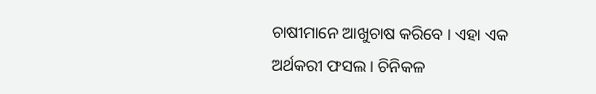ଚାଷୀମାନେ ଆଖୁଚାଷ କରିବେ । ଏହା ଏକ ଅର୍ଥକରୀ ଫସଲ । ଚିନିକଳ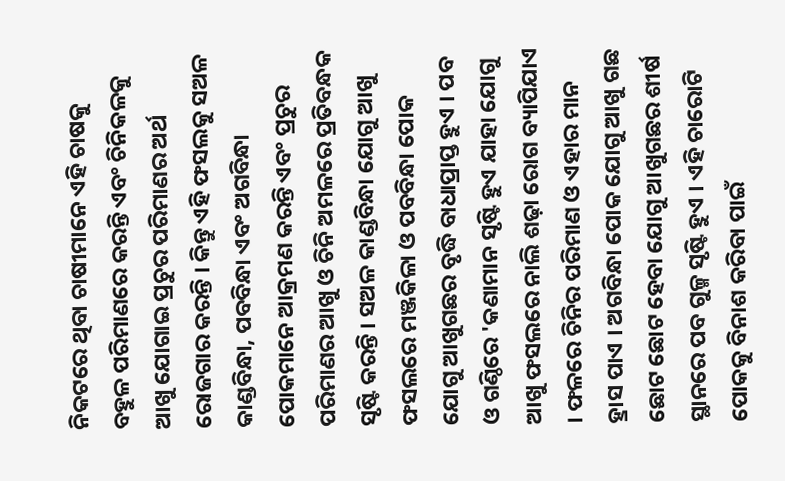ନିକଟରେ ଥିବା ଚାଷୀମାନେ ଏହି ଚାଷକୁ ବହୁଳ ପରିମାଣରେ କରନ୍ତି ଏବଂ ଚିନିକଳକୁ ଆଖୁ ଯୋଗାଇ ପ୍ରଚୁର ପରିମାଣର ଅର୍ଥ ରୋଜଗାର କରନ୍ତି । କିନ୍ତୁ ଏହି ଫସଲକୁ ସଅଳ କାଣ୍ଡବିନ୍ଧା, ପବବିନ୍ଧା ଏବଂ ଅଗବିନ୍ଧା ପୋକମାନେ ଆକ୍ରମଣ କରନ୍ତି ଏବଂ ପ୍ରଚୁର ପରିମାଣର ଆଖୁ ଓ ଚିନି ଅମଳରେ ପ୍ରତିବନ୍ଧକ ସୃଷ୍ଟି କରନ୍ତି । ସଅଳ କାଣ୍ଡବିନ୍ଧା ଯୋଗୁ ଆଖୁ ଫସଲରେ ମଞ୍ଜକିଳା ଓ ପବବିନ୍ଧା ପୋକ ଯୋଗୁ ଆଖୁଗଛର ବୃଦ୍ଧି ବାଧାପ୍ରାପ୍ତ ହୁଏ । ପବ ଓ ଗଣ୍ଠିରେ 'କଣାମାନ ସୃଷ୍ଟି ହୁଏ ଯାହା ଯୋଗୁ ଆଖୁ ଫସଲରେ ନାଲି ଶଢ଼ା ରୋଗ ବ୍ୟାପିଯାଏ । ଫଳରେ ଚିନିର ପରିମାଣ ଓ ଏହାର ମାନ ହ୍ରାସ ପାଏ । ଅଗବିନ୍ଧା ପୋକ ଯୋଗୁ ଆଖୁ ଗଛ ଛୋଟ ଛୋଟ ହେବା ଯୋଗୁ ଆଖୁଗଛର ଶୀର୍ଷ ସ୍ଥାନରେ ପବ ଗୁଳ୍ମ ସୃଷ୍ଟି ହୁଏ । ଏହି ଚାରୋଟି ପୋକକୁ ବିନାଶ କରିବା ପାଇଁ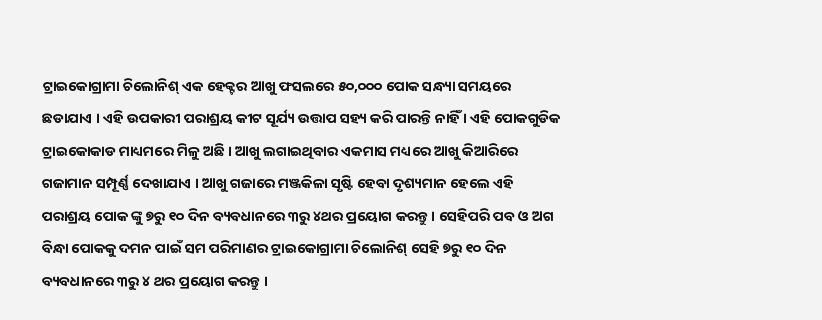ଟ୍ରାଇକୋଗ୍ରାମା ଚିଲୋନିଶ୍ ଏକ ହେକ୍ଟର ଆଖୁ ଫସଲରେ ୫୦,୦୦୦ ପୋକ ସନ୍ଧ୍ୟା ସମୟରେ ଛଡାଯାଏ । ଏହି ଉପକାରୀ ପରାଶ୍ରୟ କୀଟ ସୂର୍ଯ୍ୟ ଉତ୍ତାପ ସହ୍ୟ କରି ପାରନ୍ତି ନାହିଁ । ଏହି ପୋକଗୁଡିକ ଟ୍ରାଇକୋକାଡ ମାଧ୍ୟମରେ ମିଳୁ ଅଛି । ଆଖୁ ଲଗାଇଥିବାର ଏକମାସ ମଧ୍ୟରେ ଆଖୁ କିଆରିରେ ଗଜାମାନ ସମ୍ପୂର୍ଣ୍ଣ ଦେଖାଯାଏ । ଆଖୁ ଗଜାରେ ମଞ୍ଜକିଳା ସୃଷ୍ଟି ହେବା ଦୃଶ୍ୟମାନ ହେଲେ ଏହି ପରାଶ୍ରୟ ପୋକ ଙ୍କୁ ୭ରୁ ୧୦ ଦିନ ବ୍ୟବଧାନରେ ୩ରୁ ୪ଥର ପ୍ରୟୋଗ କରନ୍ତୁ । ସେହିପରି ପବ ଓ ଅଗ ବିନ୍ଧା ପୋକକୁ ଦମନ ପାଇଁ ସମ ପରିମାଣର ଟ୍ରାଇକୋଗ୍ରାମା ଚିଲୋନିଶ୍ ସେହି ୭ରୁ ୧୦ ଦିନ ବ୍ୟବଧାନରେ ୩ରୁ ୪ ଥର ପ୍ରୟୋଗ କରନ୍ତୁ ।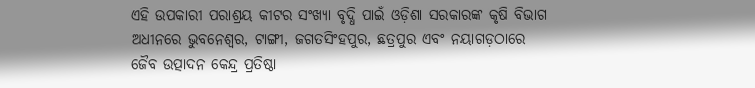ଏହି ଉପକାରୀ ପରାଶ୍ରୟ କୀଟର ସଂଖ୍ୟା ବୃଦ୍ଧି ପାଇଁ ଓଡ଼ିଶା ସରକାରଙ୍କ କୃଷି ବିଭାଗ ଅଧୀନରେ ଭୁବନେଶ୍ଵର, ଟାଙ୍ଗୀ, ଜଗତସିଂହପୁର, ଛତ୍ରପୁର ଏବଂ ନୟାଗଡ଼ଠାରେ ଜୈବ ଉତ୍ପାଦନ କେନ୍ଦ୍ର ପ୍ରତିଷ୍ଠା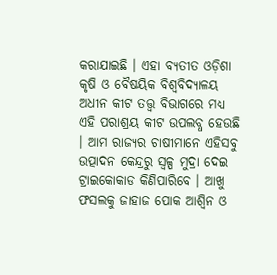କରାଯାଇଛି । ଏହା ବ୍ୟତୀତ ଓଡ଼ିଶା କୃଷି ଓ ବୈଷୟିକ ବିଶ୍ଵବିଦ୍ୟାଳୟ ଅଧୀନ କୀଟ ତତ୍ତ୍ଵ ବିଭାଗରେ ମଧ୍ୟ ଏହି ପରାଶ୍ରୟ କୀଟ ଉପଲବ୍ଧ ହେଉଛି । ଆମ ରାଜ୍ୟର ଚାଷୀମାନେ ଏହିସବୁ ଉତ୍ପାଦନ କେନ୍ଦ୍ରରୁ ସ୍ଵଳ୍ପ ମୁଦ୍ରା ଦେଇ ଟ୍ରାଇକୋକାଡ କିଣିପାରିବେ । ଆଖୁ ଫସଲକୁ ଜାହାଜ ପୋକ ଆଶ୍ୱିନ ଓ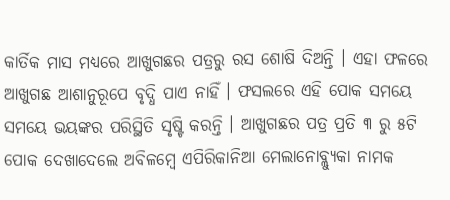କାର୍ତିକ ମାସ ମଧ୍ୟରେ ଆଖୁଗଛର ପତ୍ରରୁ ରସ ଶୋଷି ଦିଅନ୍ତି । ଏହା ଫଳରେ ଆଖୁଗଛ ଆଶାନୁରୂପେ ବୃଦ୍ଧି ପାଏ ନାହିଁ । ଫସଲରେ ଏହି ପୋକ ସମୟେ ସମୟେ ଭୟଙ୍କର ପରିସ୍ଥିତି ସୃଷ୍ଟି କରନ୍ତି । ଆଖୁଗଛର ପତ୍ର ପ୍ରତି ୩ ରୁ ୫ଟି ପୋକ ଦେଖାଦେଲେ ଅବିଳମ୍ବେ ଏପିରିକାନିଆ ମେଲାନୋବ୍ଲ୍ୟୁକା ନାମକ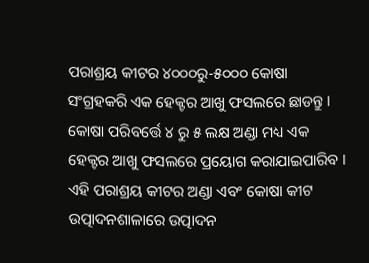ପରାଶ୍ରୟ କୀଟର ୪୦୦୦ରୁ-୫୦୦୦ କୋଷା ସଂଗ୍ରହକରି ଏକ ହେକ୍ଟର ଆଖୁ ଫସଲରେ ଛାଡନ୍ତୁ । କୋଷା ପରିବର୍ତ୍ତେ ୪ ରୁ ୫ ଲକ୍ଷ ଅଣ୍ଡା ମଧ୍ୟ ଏକ ହେକ୍ଟର ଆଖୁ ଫସଲରେ ପ୍ରୟୋଗ କରାଯାଇପାରିବ । ଏହି ପରାଶ୍ରୟ କୀଟର ଅଣ୍ଡା ଏବଂ କୋଷା କୀଟ ଉତ୍ପାଦନଶାଳାରେ ଉତ୍ପାଦନ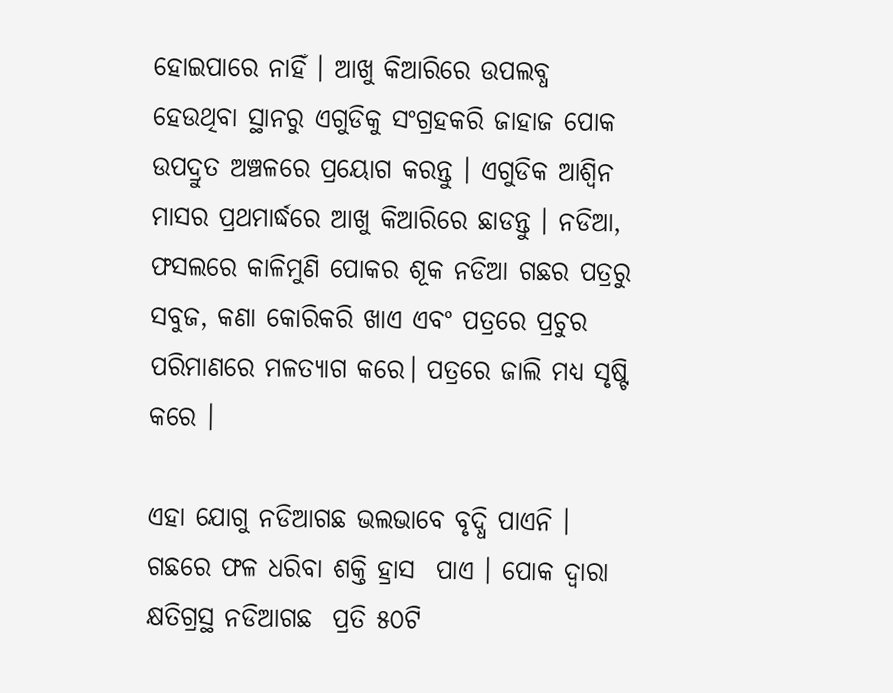ହୋଇପାରେ ନାହିଁ । ଆଖୁ କିଆରିରେ ଉପଲବ୍ଧ ହେଉଥିବା ସ୍ଥାନରୁ ଏଗୁଡିକୁ ସଂଗ୍ରହକରି ଜାହାଜ ପୋକ ଉପଦ୍ରୁତ ଅଞ୍ଚଳରେ ପ୍ରୟୋଗ କରନ୍ତୁ । ଏଗୁଡିକ ଆଶ୍ୱିନ ମାସର ପ୍ରଥମାର୍ଦ୍ଧରେ ଆଖୁ କିଆରିରେ ଛାଡନ୍ତୁ । ନଡିଆ, ଫସଲରେ କାଳିମୁଣି ପୋକର ଶୂକ ନଡିଆ ଗଛର ପତ୍ରରୁ ସବୁଜ, କଣା କୋରିକରି ଖାଏ ଏବଂ ପତ୍ରରେ ପ୍ରଚୁର ପରିମାଣରେ ମଳତ୍ୟାଗ କରେ। ପତ୍ରରେ ଜାଲି ମଧ୍ୟ ସୃଷ୍ଟି କରେ ।

ଏହା ଯୋଗୁ ନଡିଆଗଛ ଭଲଭାବେ ବୃଦ୍ଧି ପାଏନି । ଗଛରେ ଫଳ ଧରିବା ଶକ୍ତି ହ୍ରାସ  ପାଏ । ପୋକ ଦ୍ଵାରା କ୍ଷତିଗ୍ରସ୍ଥ ନଡିଆଗଛ  ପ୍ରତି ୫୦ଟି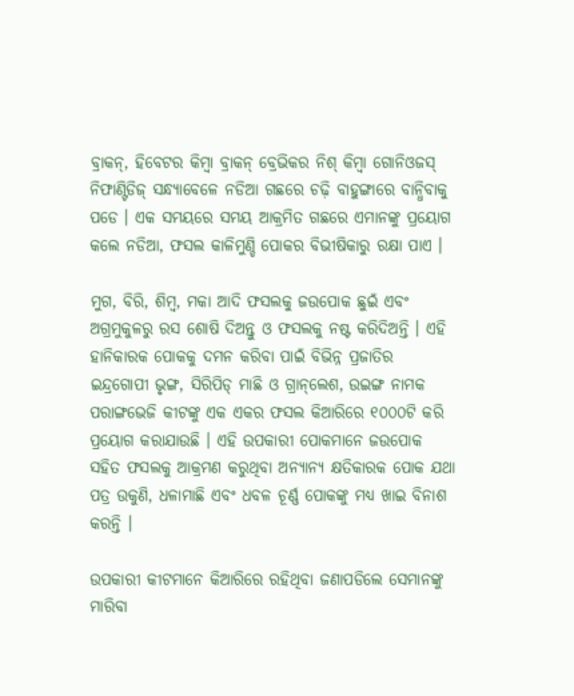ବ୍ରାକନ୍, ହିବେଟର କିମ୍ବା ବ୍ରାକନ୍ ବ୍ରେଭିକର ନିଶ୍ କିମ୍ବା ଗୋନିଓଜସ୍ ନିଫାଣ୍ଟିଡିଜ୍ ସନ୍ଧ୍ୟାବେଳେ ନଡିଆ ଗଛରେ ଚଢ଼ି ବାହୁଙ୍ଗାରେ ବାନ୍ଧିବାକୁ ପଡେ । ଏକ ସମୟରେ ସମୟ ଆକ୍ରମିତ ଗଛରେ ଏମାନଙ୍କୁ ପ୍ରୟୋଗ କଲେ ନଡିଆ, ଫସଲ କାଳିମୁଣ୍ଡି ପୋକର ବିଭୀଷିକାରୁ ରକ୍ଷା ପାଏ ।

ମୁଗ, ବିରି, ଶିମ୍ବ, ମକା ଆଦି ଫସଲକୁ ଜଉପୋକ ଛୁଇଁ ଏବଂ ଅଗ୍ରମୁକୁଳରୁ ରସ ଶୋଷି ଦିଅନ୍ତୁ ଓ ଫସଲକୁ ନଷ୍ଟ କରିଦିଅନ୍ତି । ଏହି ହାନିକାରକ ପୋକକୁ ଦମନ କରିବା ପାଇଁ ବିଭିନ୍ନ ପ୍ରଜାତିର ଇନ୍ଦ୍ରଗୋପୀ ଭୃଙ୍ଗ, ସିରିପିଡ୍ ମାଛି ଓ ଗ୍ରାନ୍‌ଲେଶ, ଉଇଙ୍ଗ ନାମକ ପରାଙ୍ଗଭେଜି କୀଟଙ୍କୁ ଏକ ଏକର ଫସଲ କିଆରିରେ ୧୦୦୦ଟି କରି ପ୍ରୟୋଗ କରାଯାଉଛି । ଏହି ଉପକାରୀ ପୋକମାନେ ଜଉପୋକ ସହିତ ଫସଲକୁ ଆକ୍ରମଣ କରୁଥିବା ଅନ୍ୟାନ୍ୟ କ୍ଷତିକାରକ ପୋକ ଯଥା ପତ୍ର ଉକୁଣି, ଧଳାମାଛି ଏବଂ ଧବଳ ଚୂର୍ଣ୍ଣ ପୋକଙ୍କୁ ମଧ୍ୟ ଖାଇ ବିନାଶ କରନ୍ତି ।

ଉପକାରୀ କୀଟମାନେ କିଆରିରେ ରହିଥିବା ଜଣାପଡିଲେ ସେମାନଙ୍କୁ ମାରିବା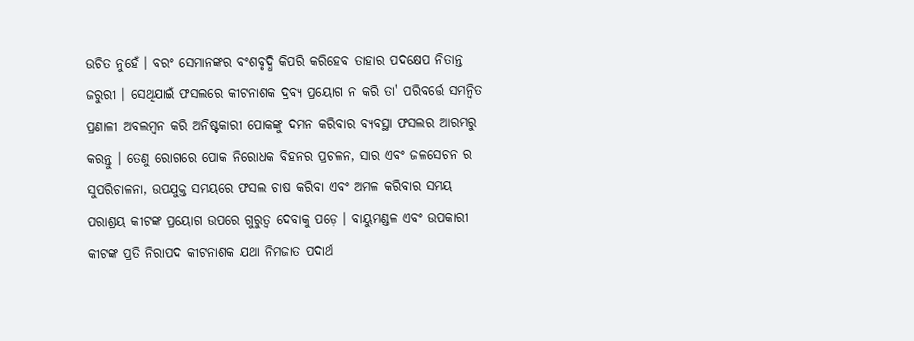ଉଚିତ ନୁହେଁ । ବରଂ ସେମାନଙ୍କର ବଂଶବୃଦ୍ଧି କିପରି କରିହେବ ତାହାର ପଦକ୍ଷେପ ନିତାନ୍ତ ଜରୁରୀ । ସେଥିଯାଇଁ ଫସଲରେ କୀଟନାଶକ ଦ୍ରବ୍ୟ ପ୍ରୟୋଗ ନ କରି ତା' ପରିବର୍ତ୍ତେ ସମନ୍ୱିତ ପ୍ରଣାଳୀ ଅବଲମ୍ବନ କରି ଅନିଷ୍ଟକାରୀ ପୋକଙ୍କୁ ଦମନ କରିବାର ବ୍ୟବସ୍ଥା ଫସଲର ଆରମ୍ଭରୁ କରନ୍ତୁ । ତେଣୁ ରୋଗରେ ପୋକ ନିରୋଧକ ବିହନର ପ୍ରଚଳନ, ସାର ଏବଂ ଜଳସେଚନ ର ସୁପରିଚାଳନା, ଉପଯୁକ୍ତ ସମୟରେ ଫସଲ ଚାଷ କରିବା ଏବଂ ଅମଳ କରିବାର ସମୟ ପରାଶ୍ରୟ କୀଟଙ୍କ ପ୍ରୟୋଗ ଉପରେ ଗୁରୁତ୍ଵ ଦେବାକୁ ପଡ଼େ । ବାୟୁମଣ୍ଡଳ ଏବଂ ଉପକାରୀ କୀଟଙ୍କ ପ୍ରତି ନିରାପଦ କୀଟନାଶକ ଯଥା ନିମଜାତ ପଦାର୍ଥ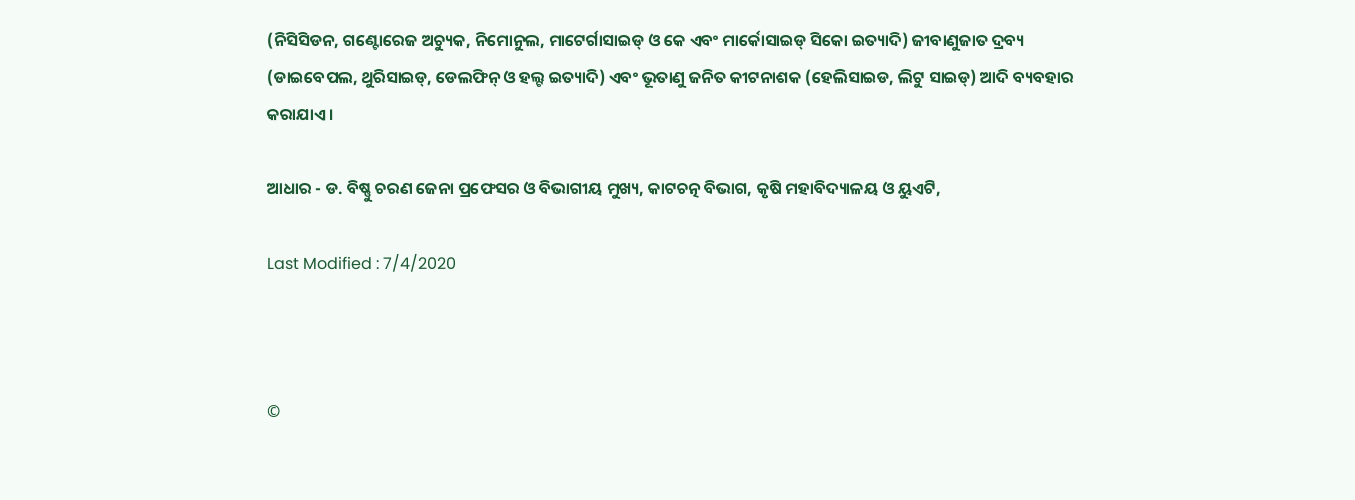(ନିସିସିଡନ, ଗଣ୍ଟୋରେଜ ଅଚ୍ୟୁକ, ନିମୋନୁଲ, ମାଟେର୍ଗାସାଇଡ୍ ଓ କେ ଏବଂ ମାର୍କୋସାଇଡ୍ ସିକୋ ଇତ୍ୟାଦି) ଜୀବାଣୁଜାତ ଦ୍ରବ୍ୟ (ଡାଇବେପଲ, ଥୁରିସାଇଡ୍, ଡେଲଫିନ୍ ଓ ହଲ୍ଟ ଇତ୍ୟାଦି) ଏବଂ ଭୂତାଣୁ ଜନିତ କୀଟନାଶକ (ହେଲିସାଇଡ, ଲିଟୁ ସାଇଡ୍) ଆଦି ବ୍ୟବହାର କରାଯାଏ ।

ଆଧାର - ଡ. ବିଷ୍ଣୁ ଚରଣ ଜେନା ପ୍ରଫେସର ଓ ବିଭାଗୀୟ ମୁଖ୍ୟ, କାଟଚତ୍ନ ବିଭାଗ, କୃଷି ମହାବିଦ୍ୟାଳୟ ଓ ୟୁଏଟି,

Last Modified : 7/4/2020



©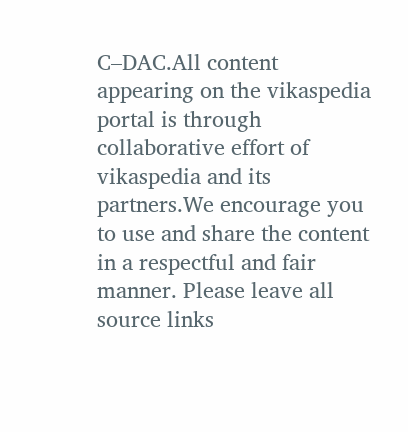C–DAC.All content appearing on the vikaspedia portal is through collaborative effort of vikaspedia and its partners.We encourage you to use and share the content in a respectful and fair manner. Please leave all source links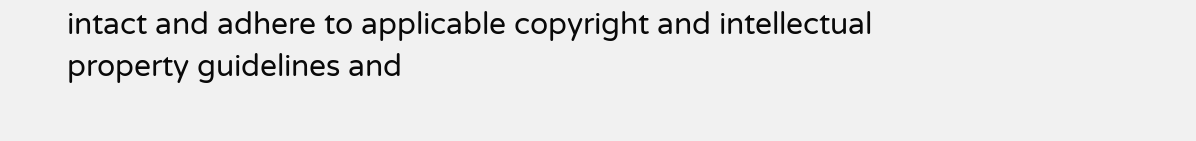intact and adhere to applicable copyright and intellectual property guidelines and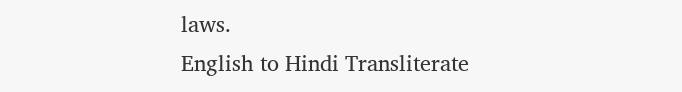laws.
English to Hindi Transliterate